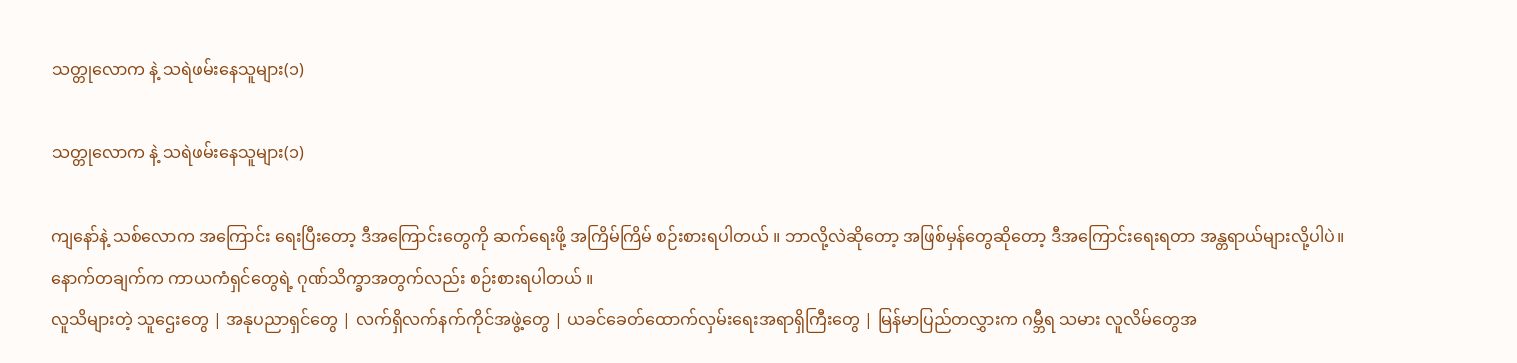သတ္တုလောက နဲ့ သရဲဖမ်းနေသူများ(၁)

သတ္တုလောက နဲ့ သရဲဖမ်းနေသူများ(၁)

ကျနော်နဲ့ သစ်လောက အကြောင်း ရေးပြီးတော့ ဒီအကြောင်းတွေကို ဆက်ရေးဖို့ အကြိမ်ကြိမ် စဉ်းစားရပါတယ် ။ ဘာလို့လဲဆိုတော့ အဖြစ်မှန်တွေဆိုတော့ ဒီအကြောင်းရေးရတာ အန္တရာယ်များလို့ပါပဲ။ နောက်တချက်က ကာယကံရှင်တွေရဲ့ ဂုဏ်သိက္ခာအတွက်လည်း စဉ်းစားရပါတယ် ။
လူသိများတဲ့ သူဌေးတွေ | အနုပညာရှင်တွေ | လက်ရှိလက်နက်ကိုင်အဖွဲ့တွေ | ယခင်ခေတ်ထောက်လှမ်းရေးအရာရှိကြီးတွေ | မြန်မာပြည်တလွှားက ဂမ္ဘီရ သမား လူလိမ်တွေအ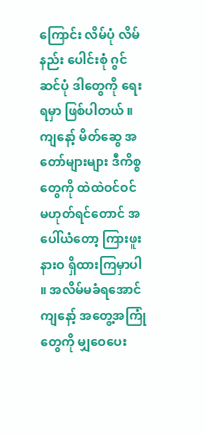ကြောင်း လိမ်ပုံ လိမ်နည်း ပေါင်းစုံ ဂွင်ဆင်ပုံ ဒါတွေကို ရေးရမှာ ဖြစ်ပါတယ် ။
ကျနော့် မိတ်ဆွေ အတော်များများ ဒီကိစ္စတွေကို ထဲထဲဝင်ဝင် မဟုတ်ရင်တောင် အပေါ်ယံတော့ ကြားဖူးနားဝ ရှိထားကြမှာပါ ။ အလိမ်မခံရအောင် ကျနော့် အတွေ့အကြုံတွေကို မျှဝေပေး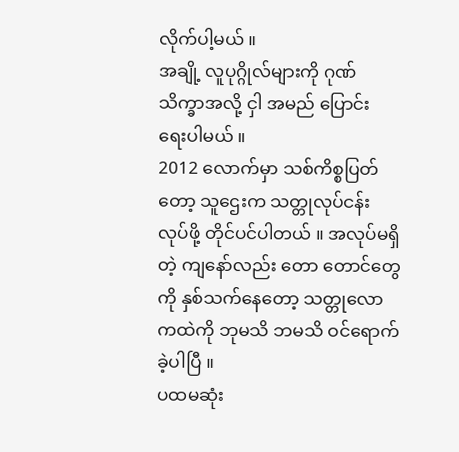လိုက်ပါ့မယ် ။
အချို့ လူပုဂ္ဂိုလ်များကို ဂုဏ်သိက္ခာအလို့ ငှါ အမည် ပြောင်း ရေးပါမယ် ။
2012 လောက်မှာ သစ်ကိစ္စပြတ်တော့ သူဌေးက သတ္တုလုပ်ငန်း လုပ်ဖို့ တိုင်ပင်ပါတယ် ။ အလုပ်မရှိတဲ့ ကျနော်လည်း တော တောင်တွေကို နှစ်သက်နေတော့ သတ္တုလောကထဲကို ဘုမသိ ဘမသိ ဝင်ရောက်ခဲ့ပါပြီ ။
ပထမဆုံး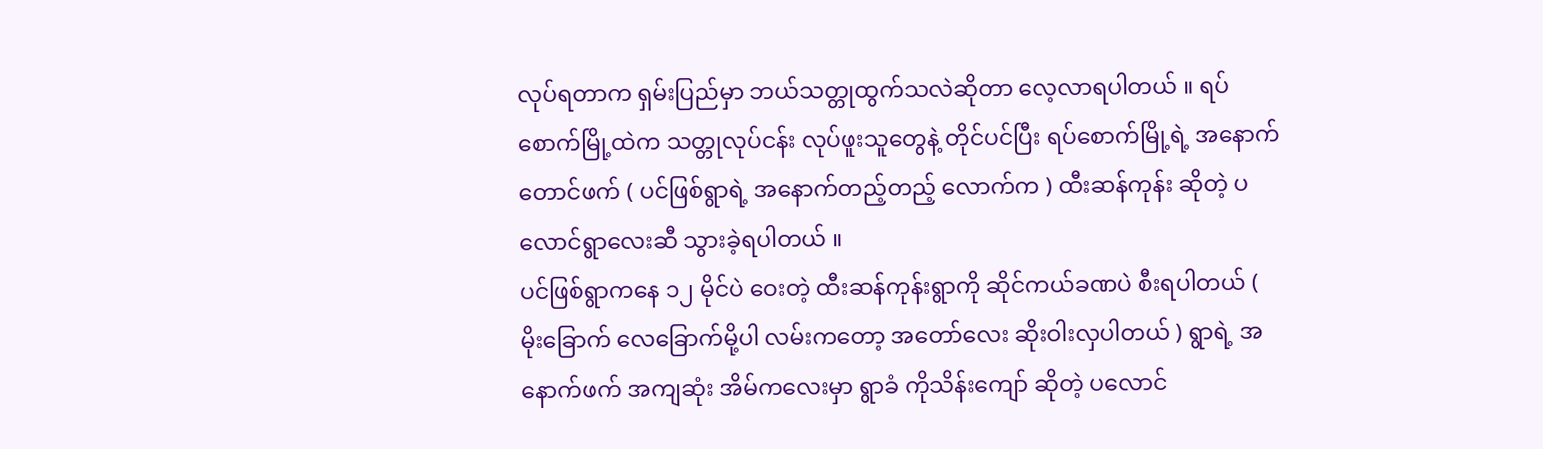လုပ်ရတာက ရှမ်းပြည်မှာ ဘယ်သတ္တုထွက်သလဲဆိုတာ လေ့လာရပါတယ် ။ ရပ်စောက်မြို့ထဲက သတ္တုလုပ်ငန်း လုပ်ဖူးသူတွေနဲ့ တိုင်ပင်ပြီး ရပ်စောက်မြို့ရဲ့ အနောက်တောင်ဖက် ( ပင်ဖြစ်ရွာရဲ့ အနောက်တည့်တည့် လောက်က ) ထီးဆန်ကုန်း ဆိုတဲ့ ပလောင်ရွာလေးဆီ သွားခဲ့ရပါတယ် ။
ပင်ဖြစ်ရွာကနေ ၁၂ မိုင်ပဲ ဝေးတဲ့ ထီးဆန်ကုန်းရွာကို ဆိုင်ကယ်ခဏပဲ စီးရပါတယ် ( မိုးခြောက် လေခြောက်မို့ပါ လမ်းကတော့ အတော်လေး ဆိုးဝါးလှပါတယ် ) ရွာရဲ့ အနောက်ဖက် အကျဆုံး အိမ်ကလေးမှာ ရွာခံ ကိုသိန်းကျော် ဆိုတဲ့ ပလောင်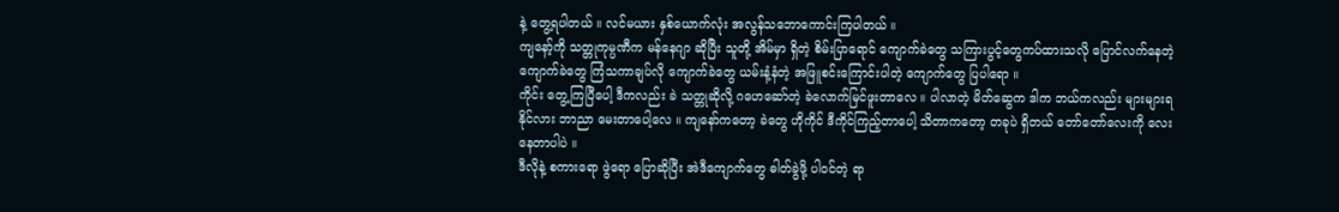နဲ့ တွေ့ရပါတယ် ။ လင်မယား နှစ်ယောက်လုံး အလွန်သဘောကောင်းကြပါတယ် ။
ကျနော့်ကို သတ္တုကုမ္ပဏီက မန်နေဂျာ ဆိုပြီး သူတို့ အိမ်မှာ ရှိတဲ့ စိမ်းပြာရောင် ကျောက်ခဲတွေ သကြားပွင့်တွေကပ်ထားသလို ပြောင်လက်နေတဲ့ ကျောက်ခဲတွေ ကြံသကာချပ်လို ကျောက်ခဲတွေ ယမ်းနံ့နံတဲ့ အဖြူစင်းကြောင်းပါတဲ့ ကျောက်တွေ ပြပါရော ။
ကိုင်း တွေ့ကြပြီပေါ့ ဒီကလည်း ခဲ သတ္တုဆိုလို့ ဂဟေဆော်တဲ့ ခဲလောက်မြင်ဖူးတာလေ ။ ပါလာတဲ့ မိတ်ဆွေက ဒါက ဘယ်ကလည်း များများရနိုင်လား ဘာညာ မေးတာပေါ့လေ ။ ကျနော်ကတော့ ခဲတွေ ဟိုကိုင် ဒီကိုင်ကြည့်တာပေါ့ သိတာကတော့ တခုပဲ ရှိတယ် တော်တော်လေးကို လေး နေတာပါပဲ ။
ဒီလိုနဲ့ စကားရော ဖွဲရော ပြောဆိုပြီး အဲဒီကျောက်တွေ ဓါတ်ခွဲဖို့ ပါဝင်တဲ့ ရာ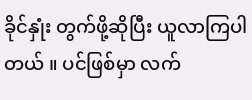ခိုင်နှုံး တွက်ဖို့ဆိုပြီး ယူလာကြပါတယ် ။ ပင်ဖြစ်မှာ လက်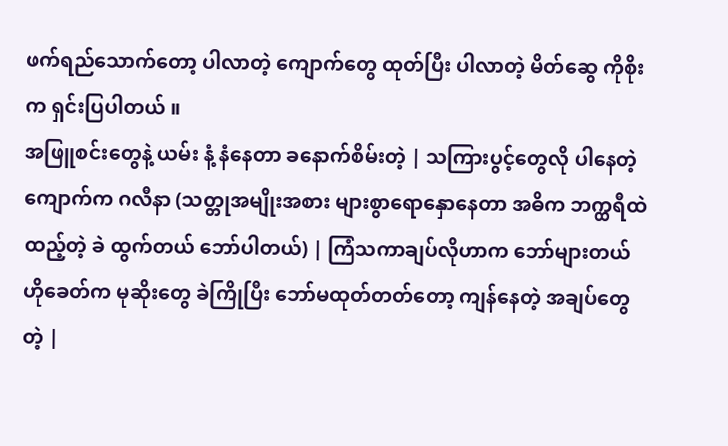ဖက်ရည်သောက်တော့ ပါလာတဲ့ ကျောက်တွေ ထုတ်ပြီး ပါလာတဲ့ မိတ်ဆွေ ကိုစိုးက ရှင်းပြပါတယ် ။
အဖြူစင်းတွေနဲ့ ယမ်း နံ့ နံနေတာ ခနောက်စိမ်းတဲ့ | သကြားပွင့်တွေလို ပါနေတဲ့ ကျောက်က ဂလီနာ (သတ္တုအမျိုးအစား များစွာရောနှောနေတာ အဓိက ဘက္ထရီထဲထည့်တဲ့ ခဲ ထွက်တယ် ဘော်ပါတယ်) | ကြံသကာချပ်လိုဟာက ဘော်များတယ် ဟိုခေတ်က မုဆိုးတွေ ခဲကြိုပြီး ဘော်မထုတ်တတ်တော့ ကျန်နေတဲ့ အချပ်တွေတဲ့ |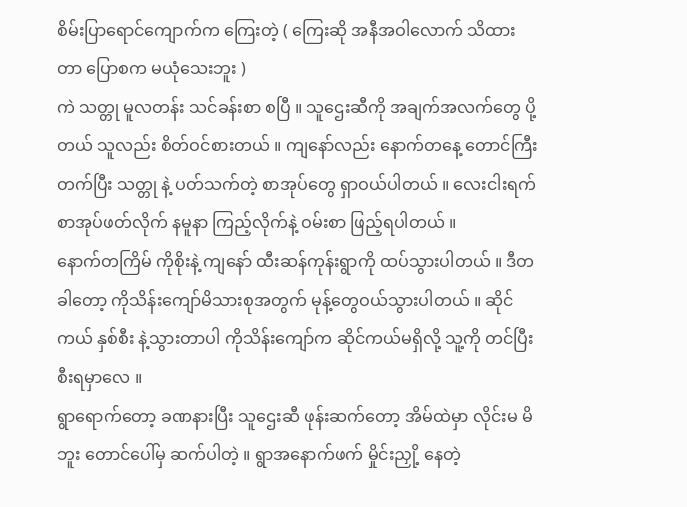စိမ်းပြာရောင်ကျောက်က ကြေးတဲ့ ( ကြေးဆို အနီအဝါလောက် သိထားတာ ပြောစက မယုံသေးဘူး )
ကဲ သတ္တု မူလတန်း သင်ခန်းစာ စပြီ ။ သူဌေးဆီကို အချက်အလက်တွေ ပို့တယ် သူလည်း စိတ်ဝင်စားတယ် ။ ကျနော်လည်း နောက်တနေ့ တောင်ကြီးတက်ပြီး သတ္တု နဲ့ ပတ်သက်တဲ့ စာအုပ်တွေ ရှာဝယ်ပါတယ် ။ လေးငါးရက် စာအုပ်ဖတ်လိုက် နမူနာ ကြည့်လိုက်နဲ့ ဝမ်းစာ ဖြည့်ရပါတယ် ။
နောက်တကြိမ် ကိုစိုးနဲ့ ကျနော် ထီးဆန်ကုန်းရွာကို ထပ်သွားပါတယ် ။ ဒီတခါတော့ ကိုသိန်းကျော်မိသားစုအတွက် မုန့်တွေဝယ်သွားပါတယ် ။ ဆိုင်ကယ် နှစ်စီး နဲ့သွားတာပါ ကိုသိန်းကျော်က ဆိုင်ကယ်မရှိလို့ သူ့ကို တင်ပြီး စီးရမှာလေ ။
ရွာရောက်တော့ ခဏနားပြီး သူဌေးဆီ ဖုန်းဆက်တော့ အိမ်ထဲမှာ လိုင်းမ မိဘူး တောင်ပေါ်မှ ဆက်ပါတဲ့ ။ ရွာအနောက်ဖက် မှိုင်းညှို့ နေတဲ့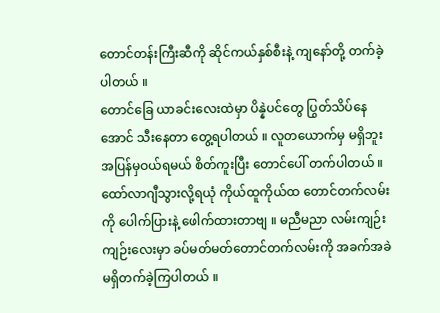တောင်တန်းကြီးဆီကို ဆိုင်ကယ်နှစ်စီးနဲ့ ကျနော်တို့ တက်ခဲ့ပါတယ် ။
တောင်ခြေ ယာခင်းလေးထဲမှာ ပိန္နဲပင်တွေ ပြွတ်သိပ်နေအောင် သီးနေတာ တွေ့ရပါတယ် ။ လူတယောက်မှ မရှိဘူး အပြန်မှဝယ်ရမယ် စိတ်ကူးပြီး တောင်ပေါ် တက်ပါတယ် ။
ထော်လာဂျီသွားလို့ရယုံ ကိုယ်ထူကိုယ်ထ တောင်တက်လမ်းကို ပေါက်ပြားနဲ့ ဖေါက်ထားတာဗျ ။ မညီမညာ လမ်းကျဉ်းကျဉ်းလေးမှာ ခပ်မတ်မတ်တောင်တက်လမ်းကို အခက်အခဲမရှိတက်ခဲ့ကြပါတယ် ။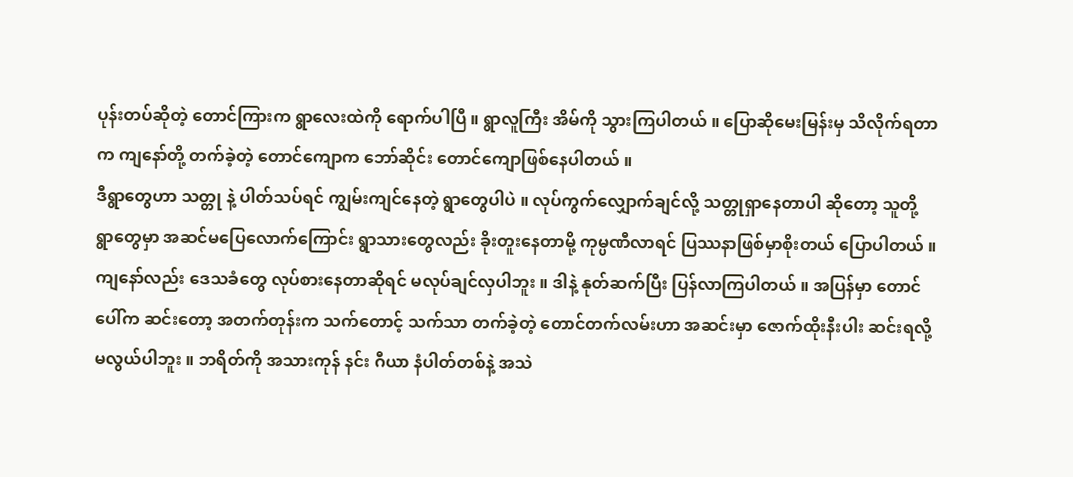ပုန်းတပ်ဆိုတဲ့ တောင်ကြားက ရွာလေးထဲကို ရောက်ပါပြီ ။ ရွာလူကြီး အိမ်ကို သွားကြပါတယ် ။ ပြောဆိုမေးမြန်းမှ သိလိုက်ရတာက ကျနော်တို့ တက်ခဲ့တဲ့ တောင်ကျောက ဘော်ဆိုင်း တောင်ကျောဖြစ်နေပါတယ် ။
ဒီရွာတွေဟာ သတ္တု နဲ့ ပါတ်သပ်ရင် ကျွမ်းကျင်နေတဲ့ ရွာတွေပါပဲ ။ လုပ်ကွက်လျှောက်ချင်လို့ သတ္တုရှာနေတာပါ ဆိုတော့ သူတို့ ရွာတွေမှာ အဆင်မပြေလောက်ကြောင်း ရွာသားတွေလည်း ခိုးတူးနေတာမို့ ကုမ္ပဏီလာရင် ပြဿနာဖြစ်မှာစိုးတယ် ပြောပါတယ် ။
ကျနော်လည်း ဒေသခံတွေ လုပ်စားနေတာဆိုရင် မလုပ်ချင်လှပါဘူး ။ ဒါနဲ့ နုတ်ဆက်ပြီး ပြန်လာကြပါတယ် ။ အပြန်မှာ တောင်ပေါ်က ဆင်းတော့ အတက်တုန်းက သက်တောင့် သက်သာ တက်ခဲ့တဲ့ တောင်တက်လမ်းဟာ အဆင်းမှာ ဇောက်ထိုးနီးပါး ဆင်းရလို့ မလွယ်ပါဘူး ။ ဘရိတ်ကို အသားကုန် နင်း ဂီယာ နံပါတ်တစ်နဲ့ အသဲ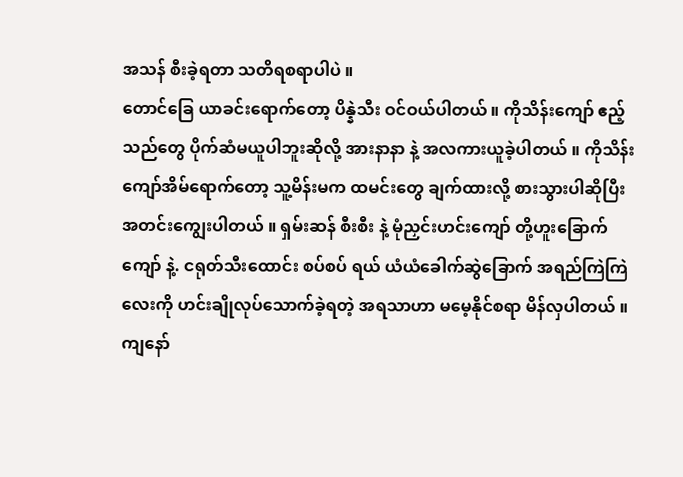အသန် စီးခဲ့ရတာ သတိရစရာပါပဲ ။
တောင်ခြေ ယာခင်းရောက်တော့ ပိန္နဲသီး ဝင်ဝယ်ပါတယ် ။ ကိုသိန်းကျော် ဧည့်သည်တွေ ပိုက်ဆံမယူပါဘူးဆိုလို့ အားနာနာ နဲ့ အလကားယူခဲ့ပါတယ် ။ ကိုသိန်းကျော်အိမ်ရောက်တော့ သူ့မိန်းမက ထမင်းတွေ ချက်ထားလို့ စားသွားပါဆိုပြီး အတင်းကျွေးပါတယ် ။ ရှမ်းဆန် စီးစီး နဲ့ မုံညှင်းဟင်းကျော် တို့ဟူးခြောက်ကျော် နဲ့. ငရုတ်သီးထောင်း စပ်စပ် ရယ် ယံယံခေါက်ဆွဲခြောက် အရည်ကြဲကြဲလေးကို ဟင်းချိုလုပ်သောက်ခဲ့ရတဲ့ အရသာဟာ မမေ့နိုင်စရာ မိန်လှပါတယ် ။
ကျနော်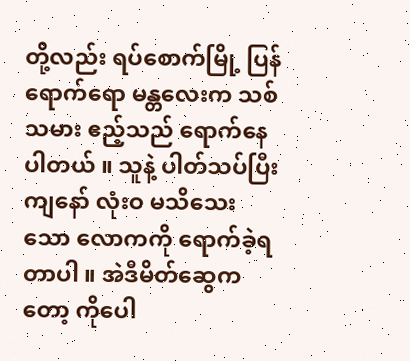တို့လည်း ရပ်စောက်မြို့ ပြန်ရောက်ရော မန္တလေးက သစ်သမား ဧည့်သည် ရောက်နေပါတယ် ။ သူနဲ့ ပါတ်သပ်ပြီး ကျနော် လုံးဝ မသိသေးသော လောကကို ရောက်ခဲ့ရတာပါ ။ အဲဒီမိတ်ဆွေကတော့ ကိုပေါ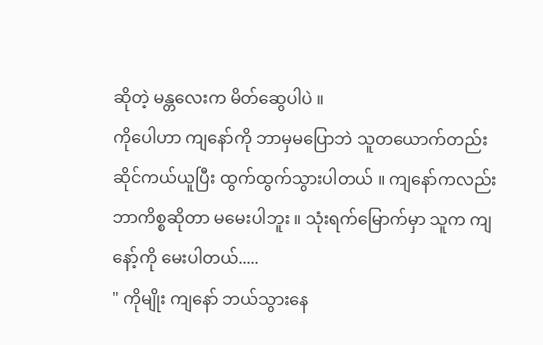ဆိုတဲ့ မန္တလေးက မိတ်ဆွေပါပဲ ။
ကိုပေါဟာ ကျနော်ကို ဘာမှမပြောဘဲ သူတယောက်တည်း ဆိုင်ကယ်ယူပြီး ထွက်ထွက်သွားပါတယ် ။ ကျနော်ကလည်း ဘာကိစ္စဆိုတာ မမေးပါဘူး ။ သုံးရက်မြောက်မှာ သူက ကျနော့်ကို မေးပါတယ်.....
" ကိုမျိုး ကျနော် ဘယ်သွားနေ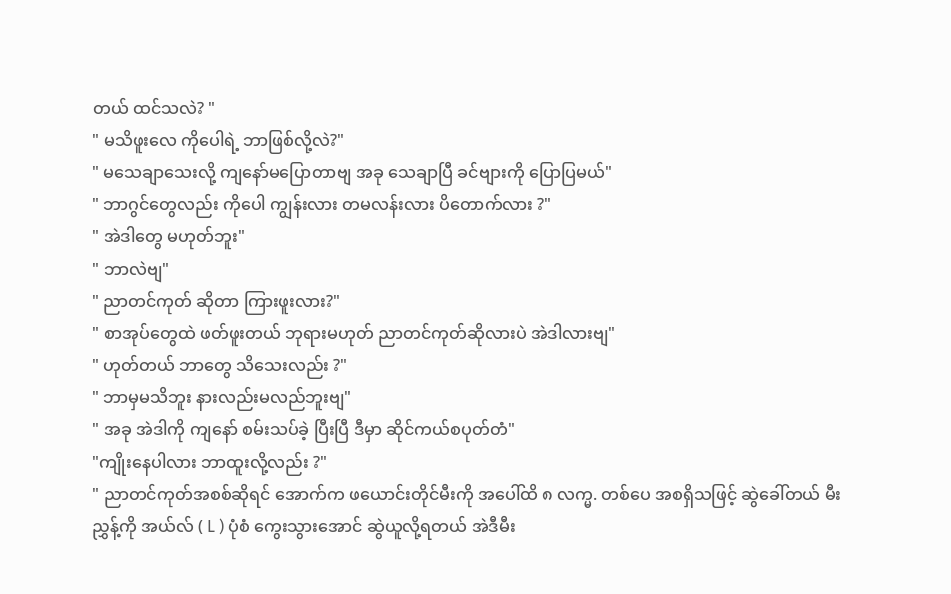တယ် ထင်သလဲ? "
" မသိဖူးလေ ကိုပေါရဲ့ ဘာဖြစ်လို့လဲ?"
" မသေချာသေးလို့ ကျနော်မပြောတာဗျ အခု သေချာပြီ ခင်ဗျားကို ပြောပြမယ်"
" ဘာဂွင်တွေလည်း ကိုပေါ ကျွန်းလား တမလန်းလား ပိတောက်လား ?"
" အဲဒါတွေ မဟုတ်ဘူး"
" ဘာလဲဗျ"
" ညာတင်ကုတ် ဆိုတာ ကြားဖူးလား?"
" စာအုပ်တွေထဲ ဖတ်ဖူးတယ် ဘုရားမဟုတ် ညာတင်ကုတ်ဆိုလားပဲ အဲဒါလားဗျ"
" ဟုတ်တယ် ဘာတွေ သိသေးလည်း ?"
" ဘာမှမသိဘူး နားလည်းမလည်ဘူးဗျ"
" အခု အဲဒါကို ကျနော် စမ်းသပ်ခဲ့ ပြီးပြီ ဒီမှာ ဆိုင်ကယ်စပုတ်တံ"
"ကျိုးနေပါလား ဘာထူးလို့လည်း ?"
" ညာတင်ကုတ်အစစ်ဆိုရင် အောက်က ဖယောင်းတိုင်မီးကို အပေါ်ထိ ၈ လက္မ. တစ်ပေ အစရှိသဖြင့် ဆွဲခေါ်တယ် မီးညွှန့်ကို အယ်လ် ( L ) ပုံစံ ကွေးသွားအောင် ဆွဲယူလို့ရတယ် အဲဒီမီး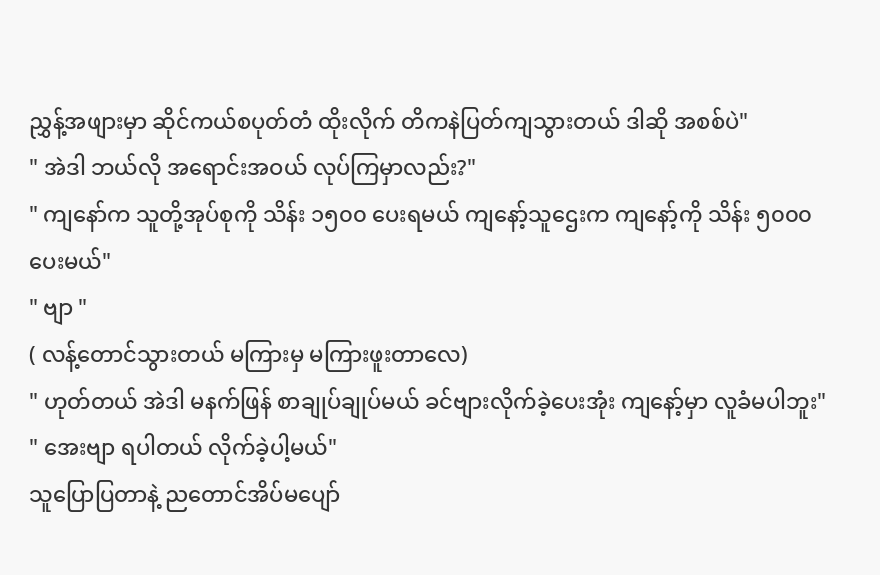ညွှန့်အဖျားမှာ ဆိုင်ကယ်စပုတ်တံ ထိုးလိုက် တိကနဲပြတ်ကျသွားတယ် ဒါဆို အစစ်ပဲ"
" အဲဒါ ဘယ်လို အရောင်းအဝယ် လုပ်ကြမှာလည်း?"
" ကျနော်က သူတို့အုပ်စုကို သိန်း ၁၅၀၀ ပေးရမယ် ကျနော့်သူဌေးက ကျနော့်ကို သိန်း ၅၀၀၀ ပေးမယ်"
" ဗျာ "
( လန့်တောင်သွားတယ် မကြားမှ မကြားဖူးတာလေ)
" ဟုတ်တယ် အဲဒါ မနက်ဖြန် စာချုပ်ချုပ်မယ် ခင်ဗျားလိုက်ခဲ့ပေးအုံး ကျနော့်မှာ လူခံမပါဘူး"
" အေးဗျာ ရပါတယ် လိုက်ခဲ့ပါ့မယ်"
သူပြောပြတာနဲ့ ညတောင်အိပ်မပျော်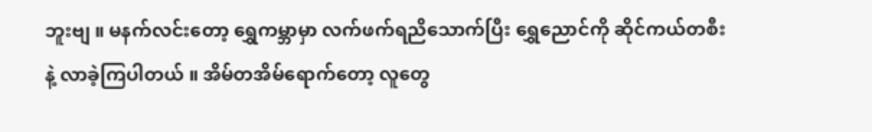ဘူးဗျ ။ မနက်လင်းတော့ ရွှေကမ္ဘာမှာ လက်ဖက်ရညိသောက်ပြီး ရွှေညောင်ကို ဆိုင်ကယ်တစီးနဲ့ လာခဲ့ကြပါတယ် ။ အိမ်တအိမ်ရောက်တော့ လူတွေ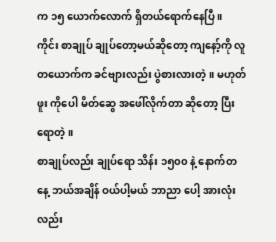က ၁၅ ယောက်လောက် ရှိတယ်ရောက်နေပြီ ။
ကိုင်း စာချုပ် ချုပ်တော့မယ်ဆိုတော့ ကျနော့်ကို လူတယောက်က ခင်ဗျားလည်း ပွဲစားလားတဲ့ ။ မဟုတ်ဖူး ကိုပေါ မိတ်ဆွေ အဖေါ်လိုက်တာ ဆိုတော့ ပြီးရောတဲ့ ။
စာချုပ်လည်း ချုပ်ရော သိန်း ၁၅၀၀ နဲ့ နောက်တနေ့ ဘယ်အချိန် ဝယ်ပါ့မယ် ဘာညာ ပေါ့ အားလုံးလည်း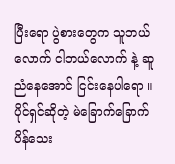ပြီးရော ပွဲစားတွေက သူဘယ်လောက် ငါဘယ်လောက် နဲ့ ဆူညံနေအောင် ငြင်းနေပါရော ။
ပိုင်ရှင်ဆိုတဲ့ မဲခြောက်ခြောက် ပိန်သေး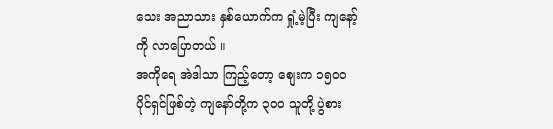သေး အညာသား နှစ်ယောက်က ရှုံ့မဲ့ပြီး ကျနော့်ကို လာပြောတယ် ။
အကိုရေ အဲဒါသာ ကြည့်တော့ စျေးက ၁၅၀၀ ပိုင်ရှင်ဖြစ်တဲ့ ကျနော်တို့က ၃၀၀ သူတို့ ပွဲစား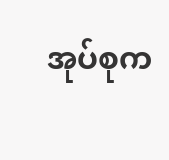အုပ်စုက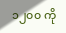၁၂၀၀ ကို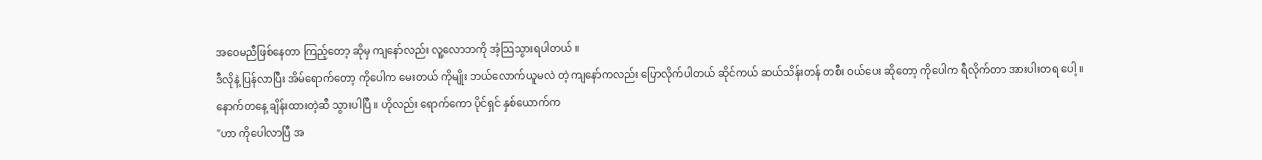အဝေမညီဖြစ်နေတာ ကြည့်တော့ ဆိုမှ ကျနော်လည်း လူ့လောဘကို အံ့သြသွားရပါတယ် ။
ဒီလိုနဲ့ ပြန်လာပြီး အိမ်ရောက်တော့ ကိုပေါက မေးတယ် ကိုမျိုး ဘယ်လောက်ယူမလဲ တဲ့ ကျနော်ကလည်း ပြောလိုက်ပါတယ် ဆိုင်ကယ် ဆယ်သိန်းတန် တစီး ဝယ်ပေး ဆိုတော့ ကိုပေါက ရီလိုက်တာ အားပါးတရ ပေါ့ ။
နောက်တနေ့ ချိန်းထားတဲ့ဆီ သွားပါပြီ ။ ဟိုလည်း ရောက်ကော ပိုင်ရှင် နှစ်ယောက်က
"ဟာ ကိုပေါလာပြီ အ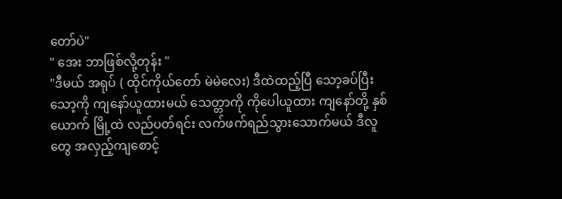တော်ပဲ"
" အေး ဘာဖြစ်လို့တုန်း "
"ဒီမယ် အရုပ် ( ထိုင်ကိုယ်တော် မဲမဲလေး) ဒီထဲထည့်ပြီ သော့ခပ်ပြီး သော့ကို ကျနော်ယူထားမယ် သေတ္တာကို ကိုပေါယူထား ကျနော်တို့ နှစ်ယောက် မြို့ထဲ လည်ပတ်ရင်း လက်ဖက်ရည်သွားသောက်မယ် ဒီလူတွေ အလှည့်ကျစောင့်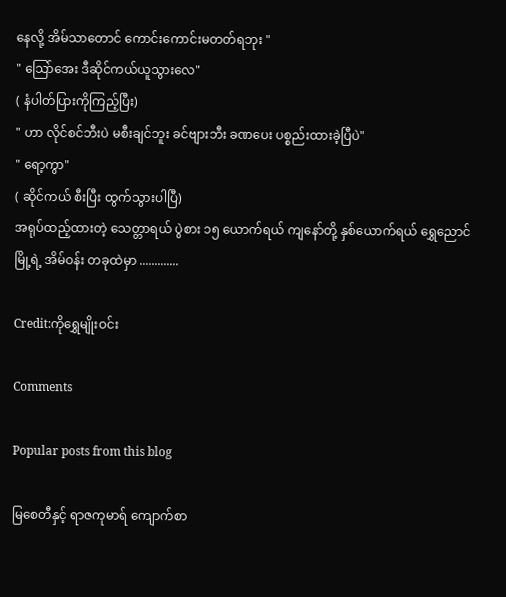နေလို့ အိမ်သာတောင် ကောင်းကောင်းမတတ်ရဘုး "
" သြော်အေး ဒီဆိုင်ကယ်ယူသွားလေ"
( နံပါတ်ပြားကိုကြည့်ပြီး)
" ဟာ လိုင်စင်ဘီးပဲ မစီးချင်ဘူး ခင်ဗျားဘီး ခဏပေး ပစ္စည်းထားခဲ့ပြီပဲ"
" ရော့ကွာ"
( ဆိုင်ကယ် စီးပြီး ထွက်သွားပါပြီ)
အရုပ်ထည့်ထားတဲ့ သေတ္တာရယ် ပွဲစား ၁၅ ယောက်ရယ် ကျနော်တို့ နှစ်ယောက်ရယ် ရွှေညောင်မြို့ရဲ့ အိမ်ဝန်း တခုထဲမှာ .............

Credit:ကိုရွှေမျိုးဝင်း

Comments

Popular posts from this blog

မြစေတီနှင့် ရာဇကုမာရ် ကျောက်စာ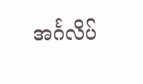အင်္ဂလိပ်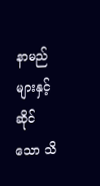နာမည်များနှင့်ဆိုင်သော သိ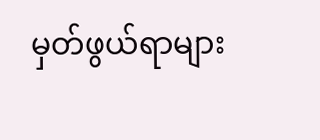မှတ်ဖွယ်ရာများ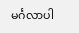မင်္ဂလာပါ